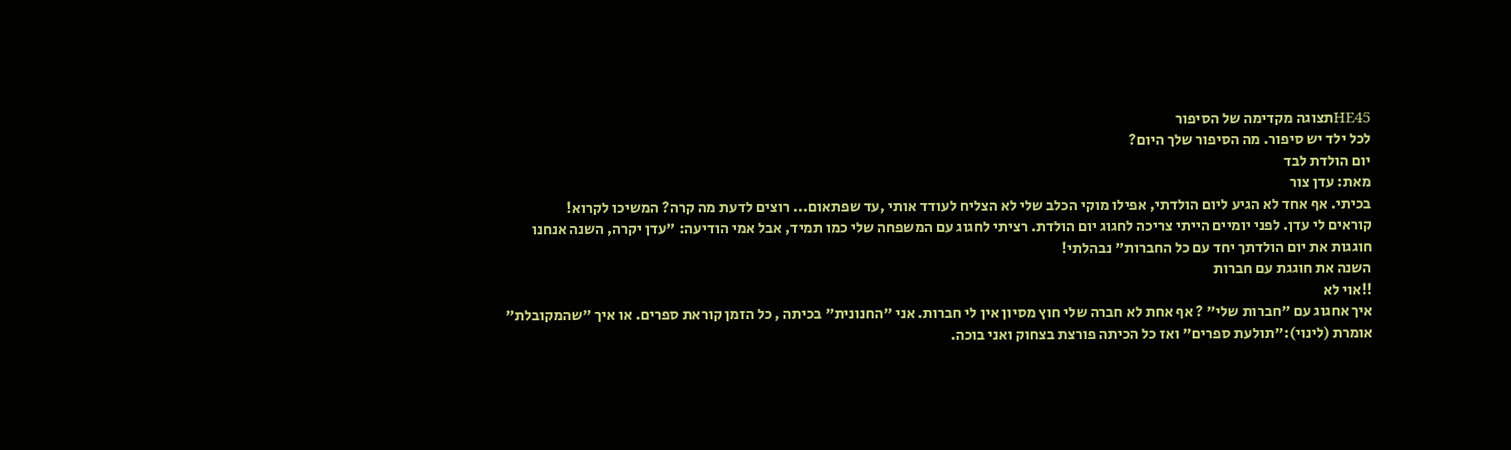HE45תצוגה מקדימה של הסיפור
לכל ילד יש סיפור. מה הסיפור שלך היום?
יום הולדת לבד
מאת: עדן צור
בכיתי. אף אחד לא הגיע ליום הולדתי, אפילו מוקי הכלב שלי לא הצליח לעודד אותי ,עד שפתאום... רוצים לדעת מה קרה? המשיכו לקרוא!
קוראים לי עדן. לפני יומיים הייתי צריכה לחגוג יום הולדת. רציתי לחגוג עם המשפחה שלי כמו תמיד, אבל אמי הודיעה: "עדן יקרה, השנה אנחנו חוגגות את יום הולדתך יחד עם כל החברות" נבהלתי!
השנה את חוגגת עם חברות
!!אוי לא
איך אחגוג עם "חברות שלי" ? אף אחת לא חברה שלי חוץ מסיון אין לי חברות. אני "החנונית" בכיתה , כל הזמן קוראת ספרים. או איך "שהמקובלת" אומרת (לינוי):"תולעת ספרים" ואז כל הכיתה פורצת בצחוק ואני בוכה.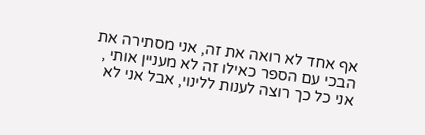אף אחד לא רואה את זה, אני מסתירה את הבכי עם הספר כאילו זה לא מעניין אותי , אני כל כך רוצה לענות ללינוי, אבל אני לא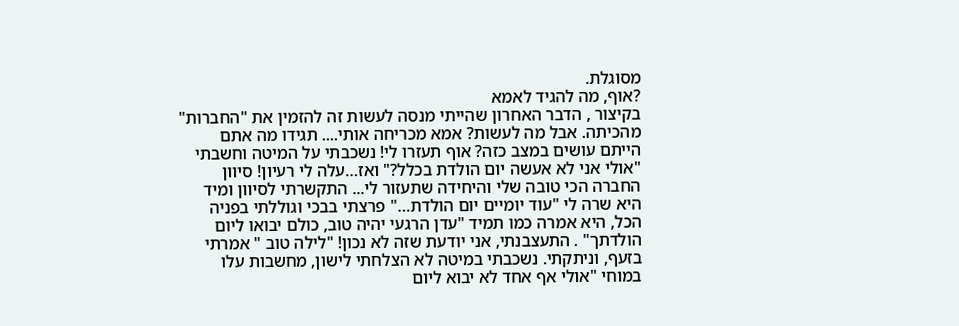מסוגלת.
?אוף, מה להגיד לאמא
בקיצור , הדבר האחרון שהייתי מנסה לעשות זה להזמין את "החברות" מהכיתה. אבל מה לעשות? אמא מכריחה אותי.... תגידו מה אתם הייתם עושים במצב כזה? אוף תעזרו לי! נשכבתי על המיטה וחשבתי "אולי אני לא אעשה יום הולדת בכלל?" ואז…עלה לי רעיון! סיוון החברה הכי טובה שלי והיחידה שתעזור לי... התקשרתי לסיוון ומיד היא שרה לי "עוד יומיים יום הולדת…" פרצתי בבכי וגוללתי בפניה הכל, היא אמרה כמו תמיד "עדן הרגעי יהיה טוב, כולם יבואו ליום הולדתך" . התעצבנתי, אני יודעת שזה לא נכון! "לילה טוב " אמרתי בזעף, וניתקתי. נשכבתי במיטה לא הצלחתי לישון, מחשבות עלו במוחי "אולי אף אחד לא יבוא ליום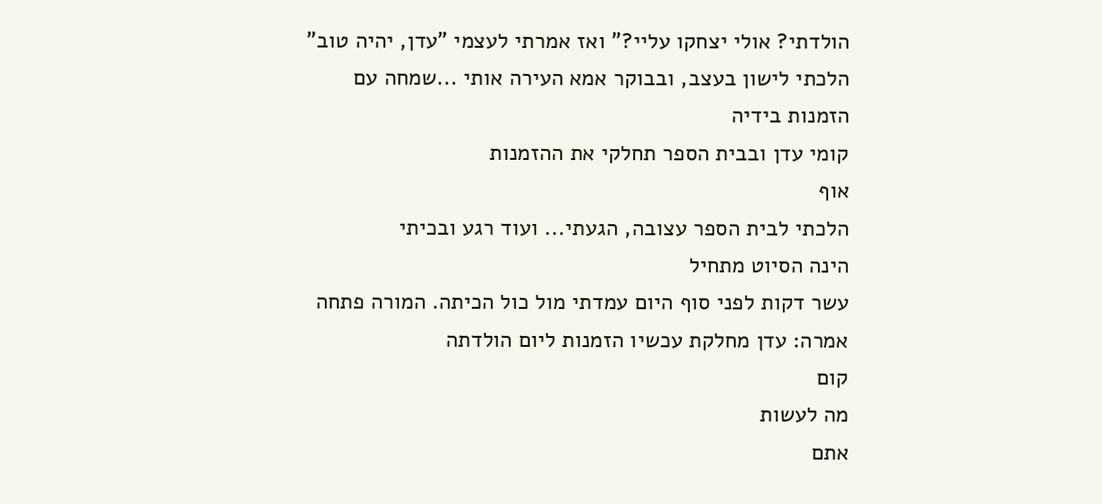הולדתי? אולי יצחקו עליי?" ואז אמרתי לעצמי "עדן, יהיה טוב"
הלכתי לישון בעצב, ובבוקר אמא העירה אותי ...שמחה עם הזמנות בידיה
קומי עדן ובבית הספר תחלקי את ההזמנות
אוף
הלכתי לבית הספר עצובה, הגעתי... ועוד רגע ובכיתי
הינה הסיוט מתחיל
עשר דקות לפני סוף היום עמדתי מול כול הכיתה. המורה פתחה אמרה: עדן מחלקת עכשיו הזמנות ליום הולדתה
קום
מה לעשות
אתם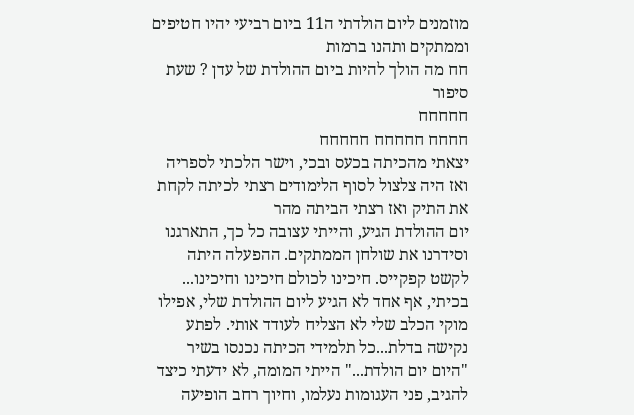מוזמנים ליום הולדתי ה11 ביום רביעי יהיו חטיפים וממתקים ותהנו ברמות
חח מה הולך להיות ביום ההולדת של עדן ? שעת סיפור
חחחחח
חחחח חחחחח חחחחח
יצאתי מהכיתה בכעס ובכי, וישר הלכתי לספריה ואז היה צלצול לסוף הלימודים רצתי לכיתה לקחת את התיק ואז רצתי הביתה מהר
יום ההולדת הגיע, והייתי עצובה כל כך, התארגנו וסידרנו את שולחן הממתקים. ההפעלה היתה לקשט קפקייס. חיכינו לכולם חיכינו וחיכינו... בכיתי, אף אחד לא הגיע ליום ההולדת שלי, אפילו מוקי הכלב שלי לא הצליח לעודד אותי. לפתע
נקישה בדלת...כל תלמידי הכיתה נכנסו בשיר "היום יום הולדת..." הייתי המומה, לא ידעתי כיצד להגיב, פני העגומות נעלמו, וחיוך רחב הופיעה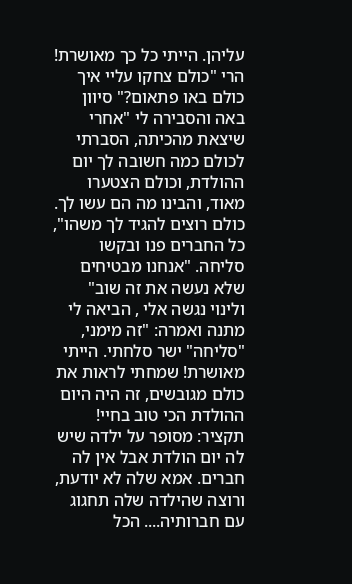עליהן. הייתי כל כך מאושרת! הרי "כולם צחקו עליי איך כולם באו פתאום?" סיוון באה והסבירה לי "אחרי שיצאת מהכיתה, הסברתי לכולם כמה חשובה לך יום ההולדת, וכולם הצטערו מאוד, והבינו מה הם עשו לך. כולם רוצים להגיד לך משהו", כל החברים פנו ובקשו סליחה. "אנחנו מבטיחים שלא נעשה את זה שוב" ולינוי נגשה אלי , הביאה לי מתנה ואמרה: "זה מימני, "סליחה" ישר סלחתי. הייתי מאושרת! שמחתי לראות את כולם מגובשים, זה היה היום ההולדת הכי טוב בחיי!
תקציר: מסופר על ילדה שיש לה יום הולדת אבל אין לה חברים. אמא שלה לא יודעת, ורוצה שהילדה שלה תחגוג עם חברותיה.... הכל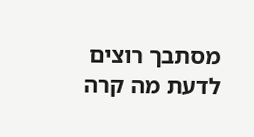מסתבך רוצים לדעת מה קרה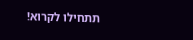תתחילו לקרוא!